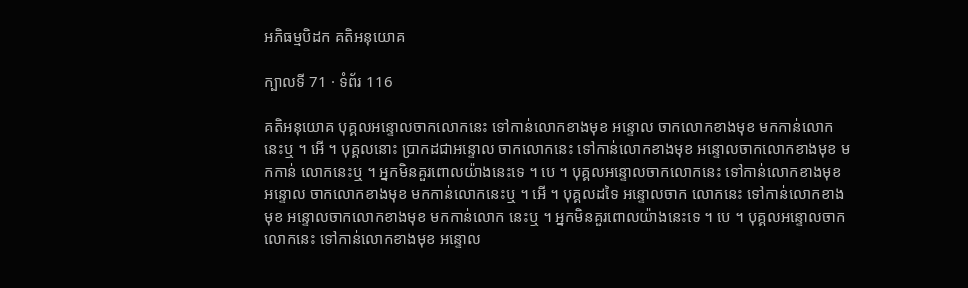អភិធម្មបិដក គតិអនុយោគ

ក្បាលទី 71 · ទំព័រ 116

គតិអនុយោគ បុគ្គលអន្ទោលចាកលោកនេះ ទៅកាន់លោកខាងមុខ អន្ទោល ចាកលោកខាងមុខ មកកាន់លោកនេះឬ ។ អើ ។ បុគ្គលនោះ ប្រាកដជាអន្ទោល ចាកលោកនេះ ទៅកាន់លោកខាងមុខ អន្ទោលចាកលោកខាងមុខ មកកាន់ លោកនេះឬ ។ អ្នកមិនគួរពោលយ៉ាងនេះទេ ។ បេ ។ បុគ្គលអន្ទោលចាកលោកនេះ ទៅកាន់លោកខាងមុខ អន្ទោល ចាកលោកខាងមុខ មកកាន់លោកនេះឬ ។ អើ ។ បុគ្គលដទៃ អន្ទោលចាក លោកនេះ ទៅកាន់លោកខាងមុខ អន្ទោលចាកលោកខាងមុខ មកកាន់លោក នេះឬ ។ អ្នកមិនគួរពោលយ៉ាងនេះទេ ។ បេ ។ បុគ្គលអន្ទោលចាកលោកនេះ ទៅកាន់លោកខាងមុខ អន្ទោល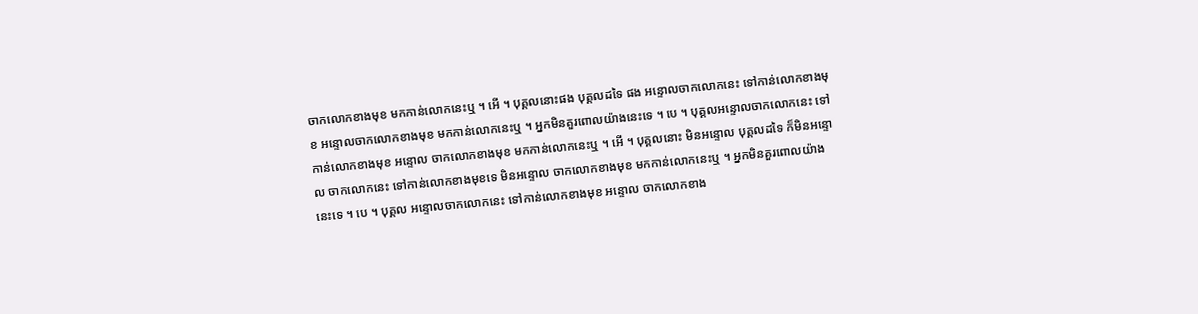ចាកលោកខាងមុខ មកកាន់លោកនេះឬ ។ អើ ។ បុគ្គលនោះផង បុគ្គលដទៃ ផង អន្ទោលចាកលោកនេះ ទៅកាន់លោកខាងមុខ អន្ទោលចាកលោកខាងមុខ មកកាន់លោកនេះឬ ។ អ្នកមិនគួរពោលយ៉ាងនេះទេ ។ បេ ។ បុគ្គលអន្ទោលចាកលោកនេះ ទៅកាន់លោកខាងមុខ អន្ទោល ចាកលោកខាងមុខ មកកាន់លោកនេះឬ ។ អើ ។ បុគ្គលនោះ មិនអន្ទោល បុគ្គលដទៃ ក៏មិនអន្ទោល ចាកលោកនេះ ទៅកាន់លោកខាងមុខទេ មិនអន្ទោល ចាកលោកខាងមុខ មកកាន់លោកនេះឬ ។ អ្នកមិនគួរពោលយ៉ាងនេះទេ ។ បេ ។ បុគ្គល អន្ទោលចាកលោកនេះ ទៅកាន់លោកខាងមុខ អន្ទោល ចាកលោកខាង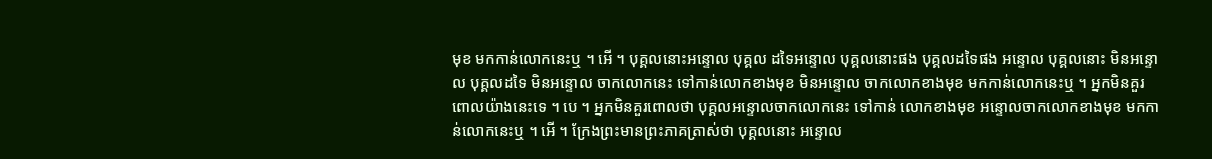មុខ មកកាន់លោកនេះឬ ។ អើ ។ បុគ្គលនោះអន្ទោល បុគ្គល ដទៃអន្ទោល បុគ្គលនោះផង បុគ្គលដទៃផង អន្ទោល បុគ្គលនោះ មិនអន្ទោល បុគ្គលដទៃ មិនអន្ទោល ចាកលោកនេះ ទៅកាន់លោកខាងមុខ មិនអន្ទោល ចាកលោកខាងមុខ មកកាន់លោកនេះឬ ។ អ្នកមិនគួរពោលយ៉ាងនេះទេ ។ បេ ។ អ្នកមិនគួរពោលថា បុគ្គលអន្ទោលចាកលោកនេះ ទៅកាន់ លោកខាងមុខ អន្ទោលចាកលោកខាងមុខ មកកាន់លោកនេះឬ ។ អើ ។ ក្រែងព្រះមានព្រះភាគត្រាស់ថា បុគ្គលនោះ អន្ទោល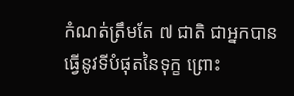កំណត់ត្រឹមតែ ៧ ជាតិ ជាអ្នកបាន ធ្វើនូវទីបំផុតនៃទុក្ខ ព្រោះ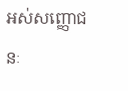អស់សញ្ញោជនៈ